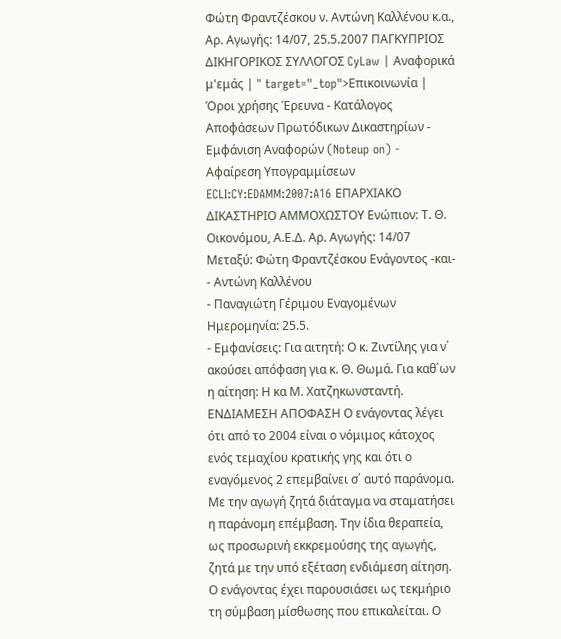Φώτη Φραντζέσκου ν. Αντώνη Καλλένου κ.α., Αρ. Αγωγής: 14/07, 25.5.2007 ΠΑΓΚΥΠΡΙΟΣ ΔΙΚΗΓΟΡΙΚΟΣ ΣΥΛΛΟΓΟΣ CyLaw | Αναφορικά μ'εμάς | " target="_top">Επικοινωνία | Όροι χρήσης Έρευνα - Κατάλογος Αποφάσεων Πρωτόδικων Δικαστηρίων - Εμφάνιση Αναφορών (Noteup on) - Αφαίρεση Υπογραμμίσεων ECLI:CY:EDAMM:2007:A16 ΕΠΑΡΧΙΑΚΟ ΔΙΚΑΣΤΗΡΙΟ ΑΜΜΟΧΩΣΤΟΥ Ενώπιον: Τ. Θ. Οικονόμου, Α.Ε.Δ. Αρ. Αγωγής: 14/07 Μεταξύ: Φώτη Φραντζέσκου Ενάγοντος -και-
- Αντώνη Καλλένου
- Παναγιώτη Γέριμου Εναγομένων Ημερομηνία: 25.5.
- Εμφανίσεις: Για αιτητή: Ο κ. Ζιντίλης για ν΄ ακούσει απόφαση για κ. Θ. Θωμά. Για καθ΄ων η αίτηση: Η κα Μ. Χατζηκωνσταντή. ΕΝΔΙΑΜΕΣΗ ΑΠΟΦΑΣΗ Ο ενάγοντας λέγει ότι από το 2004 είναι ο νόμιμος κάτοχος ενός τεμαχίου κρατικής γης και ότι ο εναγόμενος 2 επεμβαίνει σ΄ αυτό παράνομα. Με την αγωγή ζητά διάταγμα να σταματήσει η παράνομη επέμβαση. Την ίδια θεραπεία, ως προσωρινή εκκρεμούσης της αγωγής, ζητά με την υπό εξέταση ενδιάμεση αίτηση. Ο ενάγοντας έχει παρουσιάσει ως τεκμήριο τη σύμβαση μίσθωσης που επικαλείται. Ο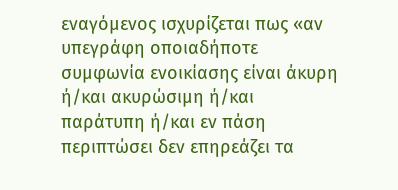εναγόμενος ισχυρίζεται πως «αν υπεγράφη οποιαδήποτε συμφωνία ενοικίασης είναι άκυρη ή/και ακυρώσιμη ή/και παράτυπη ή/και εν πάση περιπτώσει δεν επηρεάζει τα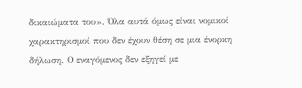δικαιώματα του». Όλα αυτά όμως είναι νομικοί χαρακτηρισμοί που δεν έχουν θέση σε μια ένορκη δήλωση. Ο εναγόμενος δεν εξηγεί με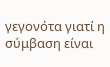γεγονότα γιατί η σύμβαση είναι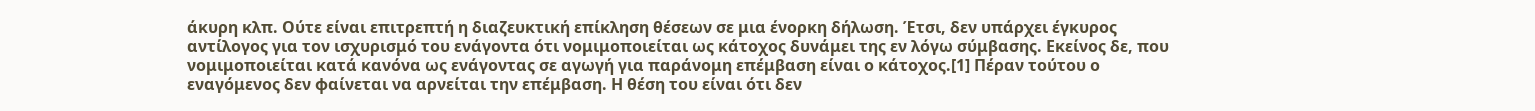άκυρη κλπ. Ούτε είναι επιτρεπτή η διαζευκτική επίκληση θέσεων σε μια ένορκη δήλωση. Έτσι, δεν υπάρχει έγκυρος αντίλογος για τον ισχυρισμό του ενάγοντα ότι νομιμοποιείται ως κάτοχος δυνάμει της εν λόγω σύμβασης. Εκείνος δε, που νομιμοποιείται κατά κανόνα ως ενάγοντας σε αγωγή για παράνομη επέμβαση είναι ο κάτοχος.[1] Πέραν τούτου ο εναγόμενος δεν φαίνεται να αρνείται την επέμβαση. Η θέση του είναι ότι δεν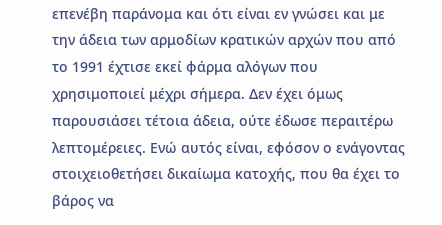επενέβη παράνομα και ότι είναι εν γνώσει και με την άδεια των αρμοδίων κρατικών αρχών που από το 1991 έχτισε εκεί φάρμα αλόγων που χρησιμοποιεί μέχρι σήμερα. Δεν έχει όμως παρουσιάσει τέτοια άδεια, ούτε έδωσε περαιτέρω λεπτομέρειες. Ενώ αυτός είναι, εφόσον ο ενάγοντας στοιχειοθετήσει δικαίωμα κατοχής, που θα έχει το βάρος να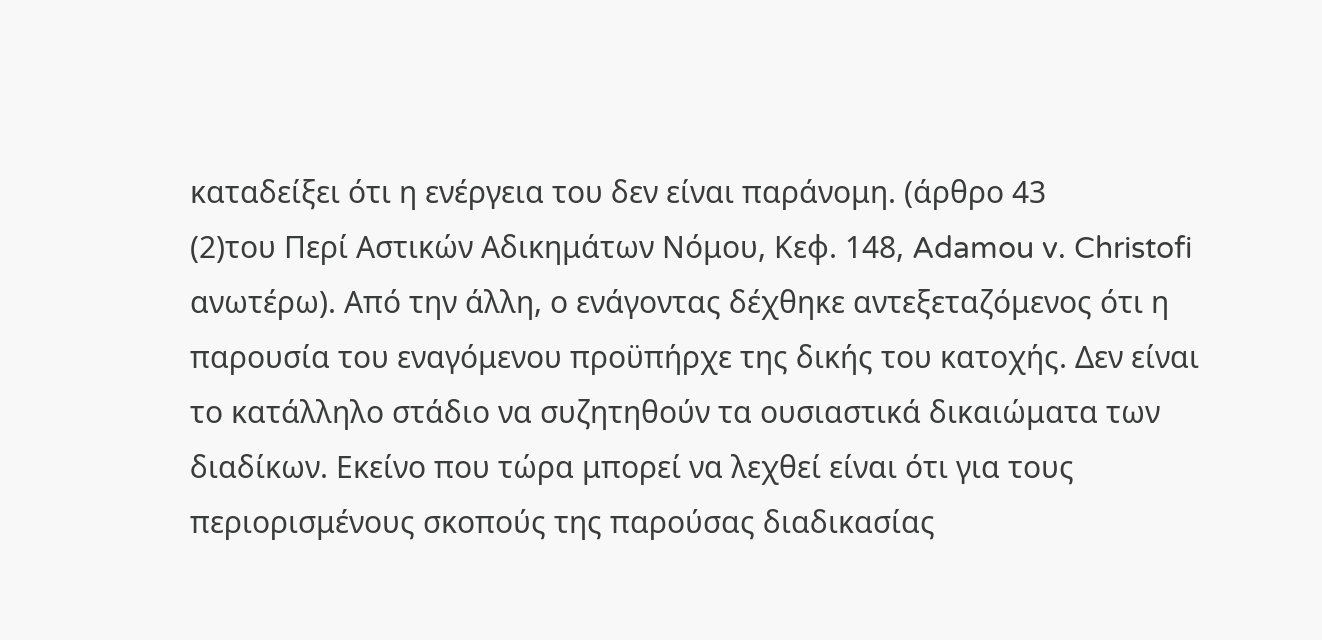καταδείξει ότι η ενέργεια του δεν είναι παράνομη. (άρθρο 43
(2)του Περί Αστικών Αδικημάτων Νόμου, Κεφ. 148, Adamou v. Christofi ανωτέρω). Από την άλλη, ο ενάγοντας δέχθηκε αντεξεταζόμενος ότι η παρουσία του εναγόμενου προϋπήρχε της δικής του κατοχής. Δεν είναι το κατάλληλο στάδιο να συζητηθούν τα ουσιαστικά δικαιώματα των διαδίκων. Εκείνο που τώρα μπορεί να λεχθεί είναι ότι για τους περιορισμένους σκοπούς της παρούσας διαδικασίας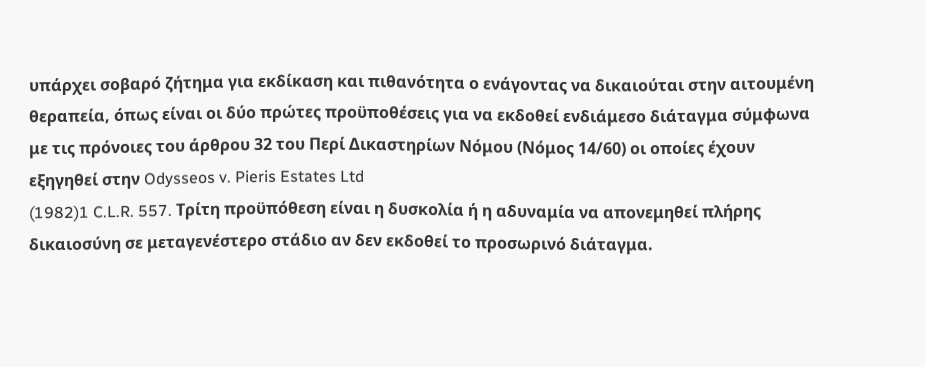υπάρχει σοβαρό ζήτημα για εκδίκαση και πιθανότητα ο ενάγοντας να δικαιούται στην αιτουμένη θεραπεία, όπως είναι οι δύο πρώτες προϋποθέσεις για να εκδοθεί ενδιάμεσο διάταγμα σύμφωνα με τις πρόνοιες του άρθρου 32 του Περί Δικαστηρίων Νόμου (Νόμος 14/60) οι οποίες έχουν εξηγηθεί στην Odysseos v. Pieris Estates Ltd
(1982)1 C.L.R. 557. Τρίτη προϋπόθεση είναι η δυσκολία ή η αδυναμία να απονεμηθεί πλήρης δικαιοσύνη σε μεταγενέστερο στάδιο αν δεν εκδοθεί το προσωρινό διάταγμα.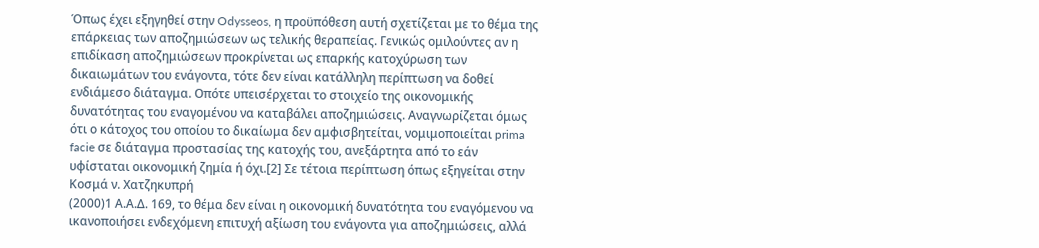Όπως έχει εξηγηθεί στην Odysseos, η προϋπόθεση αυτή σχετίζεται με το θέμα της επάρκειας των αποζημιώσεων ως τελικής θεραπείας. Γενικώς ομιλούντες αν η επιδίκαση αποζημιώσεων προκρίνεται ως επαρκής κατοχύρωση των δικαιωμάτων του ενάγοντα, τότε δεν είναι κατάλληλη περίπτωση να δοθεί ενδιάμεσο διάταγμα. Οπότε υπεισέρχεται το στοιχείο της οικονομικής δυνατότητας του εναγομένου να καταβάλει αποζημιώσεις. Αναγνωρίζεται όμως ότι ο κάτοχος του οποίου το δικαίωμα δεν αμφισβητείται, νομιμοποιείται prima facie σε διάταγμα προστασίας της κατοχής του, ανεξάρτητα από το εάν υφίσταται οικονομική ζημία ή όχι.[2] Σε τέτοια περίπτωση όπως εξηγείται στην Κοσμά ν. Χατζηκυπρή
(2000)1 Α.Α.Δ. 169, το θέμα δεν είναι η οικονομική δυνατότητα του εναγόμενου να ικανοποιήσει ενδεχόμενη επιτυχή αξίωση του ενάγοντα για αποζημιώσεις, αλλά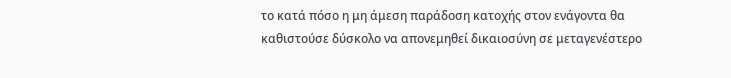το κατά πόσο η μη άμεση παράδοση κατοχής στον ενάγοντα θα καθιστούσε δύσκολο να απονεμηθεί δικαιοσύνη σε μεταγενέστερο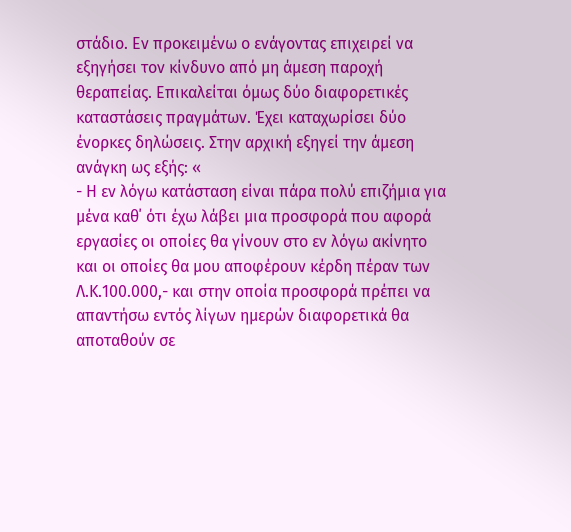στάδιο. Εν προκειμένω ο ενάγοντας επιχειρεί να εξηγήσει τον κίνδυνο από μη άμεση παροχή θεραπείας. Επικαλείται όμως δύο διαφορετικές καταστάσεις πραγμάτων. Έχει καταχωρίσει δύο ένορκες δηλώσεις. Στην αρχική εξηγεί την άμεση ανάγκη ως εξής: «
- Η εν λόγω κατάσταση είναι πάρα πολύ επιζήμια για μένα καθ΄ ότι έχω λάβει μια προσφορά που αφορά εργασίες οι οποίες θα γίνουν στο εν λόγω ακίνητο και οι οποίες θα μου αποφέρουν κέρδη πέραν των Λ.Κ.100.000,- και στην οποία προσφορά πρέπει να απαντήσω εντός λίγων ημερών διαφορετικά θα αποταθούν σε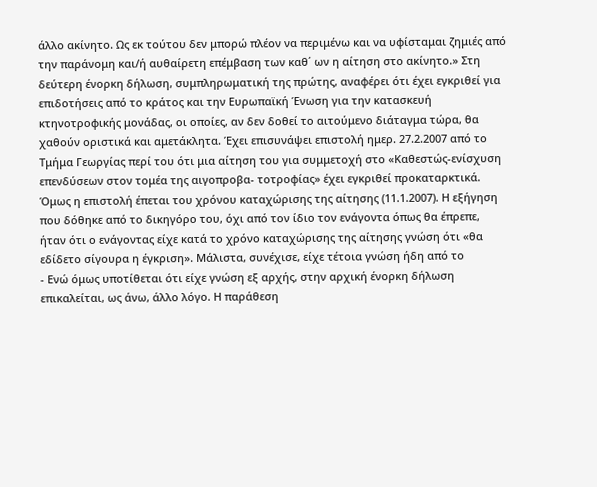άλλο ακίνητο. Ως εκ τούτου δεν μπορώ πλέον να περιμένω και να υφίσταμαι ζημιές από την παράνομη και/ή αυθαίρετη επέμβαση των καθ΄ ων η αίτηση στο ακίνητο.» Στη δεύτερη ένορκη δήλωση, συμπληρωματική της πρώτης, αναφέρει ότι έχει εγκριθεί για επιδοτήσεις από το κράτος και την Ευρωπαϊκή Ένωση για την κατασκευή κτηνοτροφικής μονάδας, οι οποίες, αν δεν δοθεί το αιτούμενο διάταγμα τώρα, θα χαθούν οριστικά και αμετάκλητα. Έχει επισυνάψει επιστολή ημερ. 27.2.2007 από το Τμήμα Γεωργίας περί του ότι μια αίτηση του για συμμετοχή στο «Καθεστώς-ενίσχυση επενδύσεων στον τομέα της αιγοπροβα- τοτροφίας» έχει εγκριθεί προκαταρκτικά. Όμως η επιστολή έπεται του χρόνου καταχώρισης της αίτησης (11.1.2007). Η εξήγηση που δόθηκε από το δικηγόρο του, όχι από τον ίδιο τον ενάγοντα όπως θα έπρεπε, ήταν ότι ο ενάγοντας είχε κατά το χρόνο καταχώρισης της αίτησης γνώση ότι «θα εδίδετο σίγουρα η έγκριση». Μάλιστα, συνέχισε, είχε τέτοια γνώση ήδη από το
- Ενώ όμως υποτίθεται ότι είχε γνώση εξ αρχής, στην αρχική ένορκη δήλωση επικαλείται, ως άνω, άλλο λόγο. Η παράθεση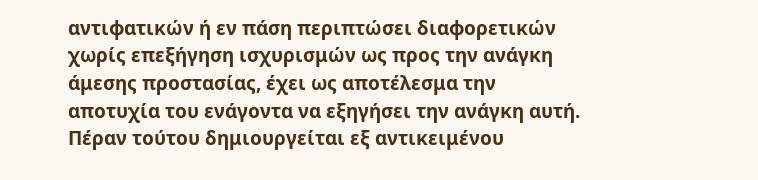αντιφατικών ή εν πάση περιπτώσει διαφορετικών χωρίς επεξήγηση ισχυρισμών ως προς την ανάγκη άμεσης προστασίας, έχει ως αποτέλεσμα την αποτυχία του ενάγοντα να εξηγήσει την ανάγκη αυτή. Πέραν τούτου δημιουργείται εξ αντικειμένου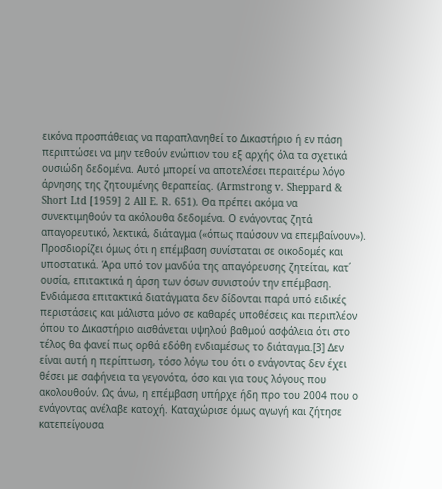εικόνα προσπάθειας να παραπλανηθεί το Δικαστήριο ή εν πάση περιπτώσει να μην τεθούν ενώπιον του εξ αρχής όλα τα σχετικά ουσιώδη δεδομένα. Αυτό μπορεί να αποτελέσει περαιτέρω λόγο άρνησης της ζητουμένης θεραπείας. (Armstrong v. Sheppard & Short Ltd [1959] 2 All E. R. 651). Θα πρέπει ακόμα να συνεκτιμηθούν τα ακόλουθα δεδομένα. Ο ενάγοντας ζητά απαγορευτικό, λεκτικά, διάταγμα («όπως παύσουν να επεμβαίνουν»). Προσδιορίζει όμως ότι η επέμβαση συνίσταται σε οικοδομές και υποστατικά. Άρα υπό τον μανδύα της απαγόρευσης ζητείται, κατ΄ ουσία, επιτακτικά η άρση των όσων συνιστούν την επέμβαση. Ενδιάμεσα επιτακτικά διατάγματα δεν δίδονται παρά υπό ειδικές περιστάσεις και μάλιστα μόνο σε καθαρές υποθέσεις και περιπλέον όπου το Δικαστήριο αισθάνεται υψηλού βαθμού ασφάλεια ότι στο τέλος θα φανεί πως ορθά εδόθη ενδιαμέσως το διάταγμα.[3] Δεν είναι αυτή η περίπτωση, τόσο λόγω του ότι ο ενάγοντας δεν έχει θέσει με σαφήνεια τα γεγονότα, όσο και για τους λόγους που ακολουθούν. Ως άνω, η επέμβαση υπήρχε ήδη προ του 2004 που ο ενάγοντας ανέλαβε κατοχή. Καταχώρισε όμως αγωγή και ζήτησε κατεπείγουσα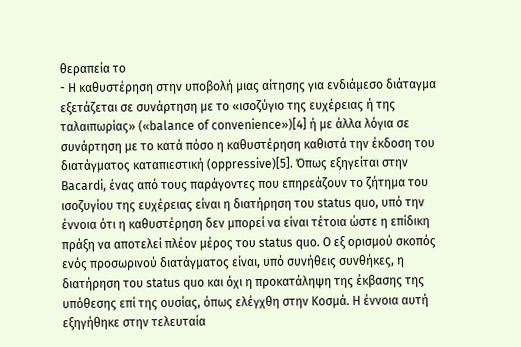θεραπεία το
- Η καθυστέρηση στην υποβολή μιας αίτησης για ενδιάμεσο διάταγμα εξετάζεται σε συνάρτηση με το «ισοζύγιο της ευχέρειας ή της ταλαιπωρίας» («balance of convenience»)[4] ή με άλλα λόγια σε συνάρτηση με το κατά πόσο η καθυστέρηση καθιστά την έκδοση του διατάγματος καταπιεστική (oppressive)[5]. Όπως εξηγείται στην Bacardi, ένας από τους παράγοντες που επηρεάζουν το ζήτημα του ισοζυγίου της ευχέρειας είναι η διατήρηση του status quo, υπό την έννοια ότι η καθυστέρηση δεν μπορεί να είναι τέτοια ώστε η επίδικη πράξη να αποτελεί πλέον μέρος του status quo. Ο εξ ορισμού σκοπός ενός προσωρινού διατάγματος είναι, υπό συνήθεις συνθήκες, η διατήρηση του status quo και όχι η προκατάληψη της έκβασης της υπόθεσης επί της ουσίας, όπως ελέγχθη στην Κοσμά. Η έννοια αυτή εξηγήθηκε στην τελευταία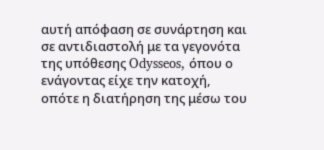αυτή απόφαση σε συνάρτηση και σε αντιδιαστολή με τα γεγονότα της υπόθεσης Odysseos, όπου ο ενάγοντας είχε την κατοχή, οπότε η διατήρηση της μέσω του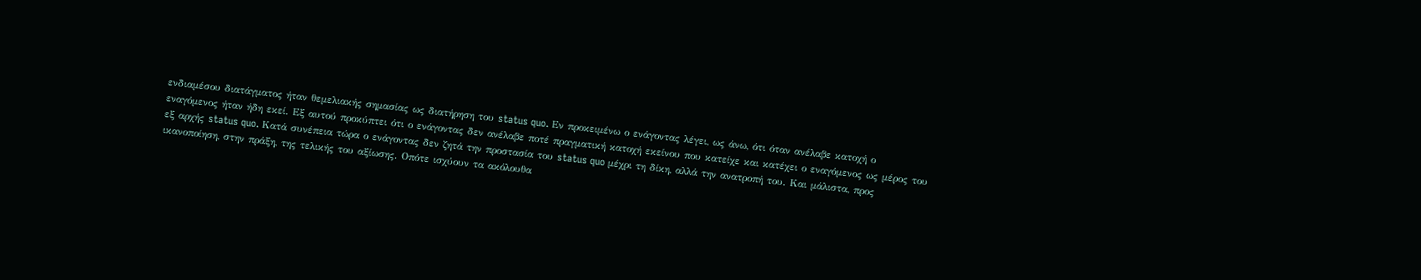ενδιαμέσου διατάγματος ήταν θεμελιακής σημασίας ως διατήρηση του status quo. Εν προκειμένω ο ενάγοντας λέγει, ως άνω, ότι όταν ανέλαβε κατοχή ο εναγόμενος ήταν ήδη εκεί. Εξ αυτού προκύπτει ότι ο ενάγοντας δεν ανέλαβε ποτέ πραγματική κατοχή εκείνου που κατείχε και κατέχει ο εναγόμενος ως μέρος του εξ αρχής status quo. Κατά συνέπεια τώρα ο ενάγοντας δεν ζητά την προστασία του status quo μέχρι τη δίκη, αλλά την ανατροπή του. Και μάλιστα, προς ικανοποίηση, στην πράξη, της τελικής του αξίωσης. Οπότε ισχύουν τα ακόλουθα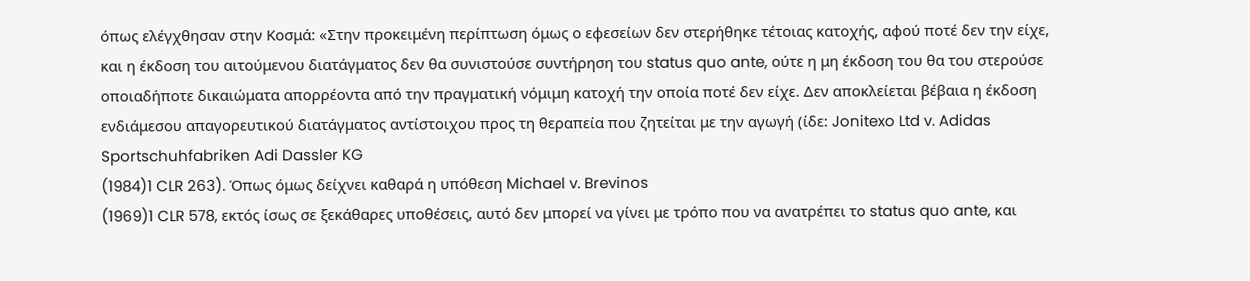όπως ελέγχθησαν στην Κοσμά: «Στην προκειμένη περίπτωση όμως ο εφεσείων δεν στερήθηκε τέτοιας κατοχής, αφού ποτέ δεν την είχε, και η έκδοση του αιτούμενου διατάγματος δεν θα συνιστούσε συντήρηση του status quo ante, ούτε η μη έκδοση του θα του στερούσε οποιαδήποτε δικαιώματα απορρέοντα από την πραγματική νόμιμη κατοχή την οποία ποτέ δεν είχε. Δεν αποκλείεται βέβαια η έκδοση ενδιάμεσου απαγορευτικού διατάγματος αντίστοιχου προς τη θεραπεία που ζητείται με την αγωγή (ίδε: Jonitexo Ltd v. Adidas Sportschuhfabriken Adi Dassler KG
(1984)1 CLR 263). Όπως όμως δείχνει καθαρά η υπόθεση Michael v. Brevinos
(1969)1 CLR 578, εκτός ίσως σε ξεκάθαρες υποθέσεις, αυτό δεν μπορεί να γίνει με τρόπο που να ανατρέπει το status quo ante, και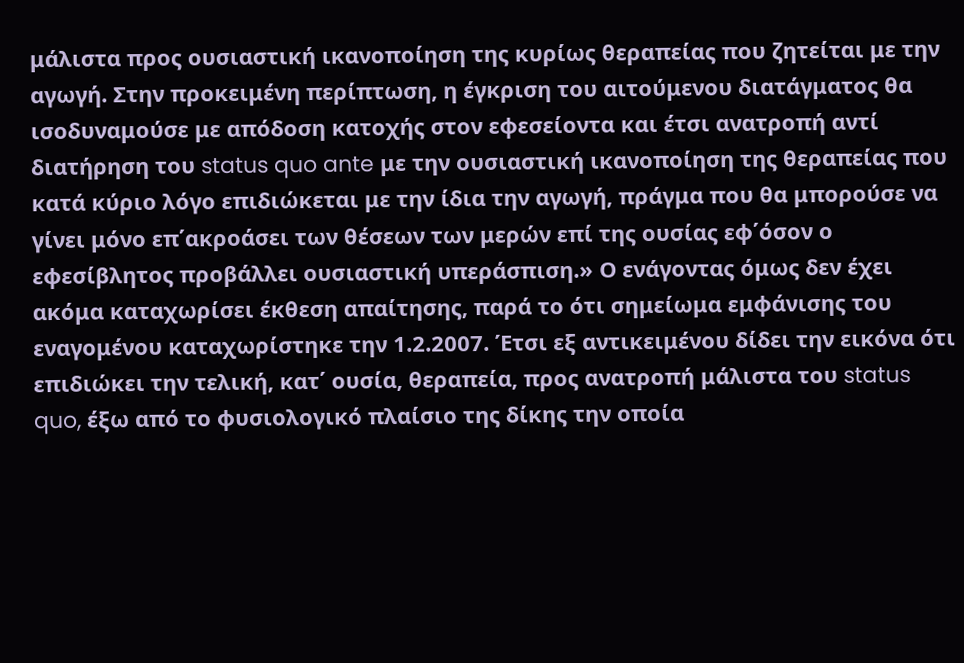μάλιστα προς ουσιαστική ικανοποίηση της κυρίως θεραπείας που ζητείται με την αγωγή. Στην προκειμένη περίπτωση, η έγκριση του αιτούμενου διατάγματος θα ισοδυναμούσε με απόδοση κατοχής στον εφεσείοντα και έτσι ανατροπή αντί διατήρηση του status quo ante με την ουσιαστική ικανοποίηση της θεραπείας που κατά κύριο λόγο επιδιώκεται με την ίδια την αγωγή, πράγμα που θα μπορούσε να γίνει μόνο επ΄ακροάσει των θέσεων των μερών επί της ουσίας εφ΄όσον ο εφεσίβλητος προβάλλει ουσιαστική υπεράσπιση.» Ο ενάγοντας όμως δεν έχει ακόμα καταχωρίσει έκθεση απαίτησης, παρά το ότι σημείωμα εμφάνισης του εναγομένου καταχωρίστηκε την 1.2.2007. Έτσι εξ αντικειμένου δίδει την εικόνα ότι επιδιώκει την τελική, κατ΄ ουσία, θεραπεία, προς ανατροπή μάλιστα του status quo, έξω από το φυσιολογικό πλαίσιο της δίκης την οποία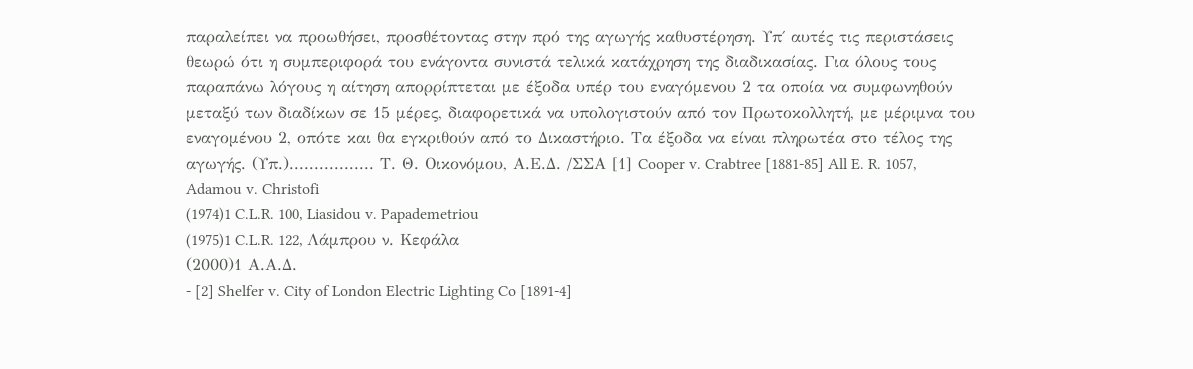παραλείπει να προωθήσει, προσθέτοντας στην πρό της αγωγής καθυστέρηση. Υπ΄ αυτές τις περιστάσεις θεωρώ ότι η συμπεριφορά του ενάγοντα συνιστά τελικά κατάχρηση της διαδικασίας. Για όλους τους παραπάνω λόγους η αίτηση απορρίπτεται με έξοδα υπέρ του εναγόμενου 2 τα οποία να συμφωνηθούν μεταξύ των διαδίκων σε 15 μέρες, διαφορετικά να υπολογιστούν από τον Πρωτοκολλητή, με μέριμνα του εναγομένου 2, οπότε και θα εγκριθούν από το Δικαστήριο. Τα έξοδα να είναι πληρωτέα στο τέλος της αγωγής. (Υπ.)................. Τ. Θ. Οικονόμου, Α.Ε.Δ. /ΣΣΑ [1] Cooper v. Crabtree [1881-85] All E. R. 1057, Adamou v. Christofi
(1974)1 C.L.R. 100, Liasidou v. Papademetriou
(1975)1 C.L.R. 122, Λάμπρου ν. Κεφάλα
(2000)1 Α.Α.Δ.
- [2] Shelfer v. City of London Electric Lighting Co [1891-4]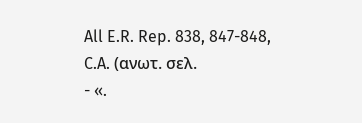All E.R. Rep. 838, 847-848, C.A. (ανωτ. σελ.
- «.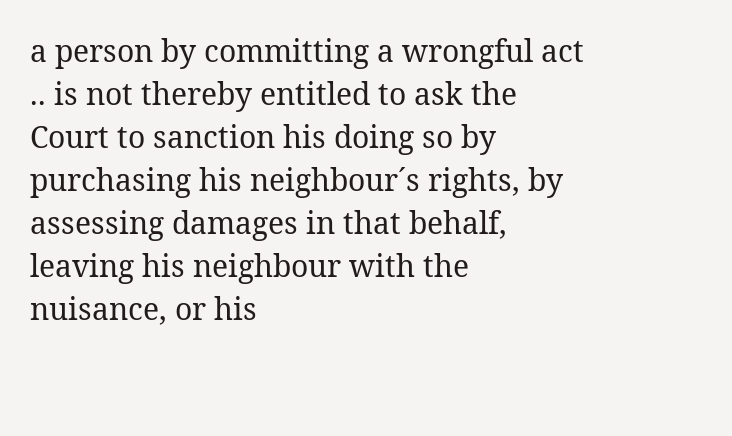a person by committing a wrongful act .. is not thereby entitled to ask the Court to sanction his doing so by purchasing his neighbour´s rights, by assessing damages in that behalf, leaving his neighbour with the nuisance, or his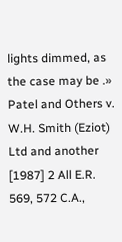lights dimmed, as the case may be .» Patel and Others v. W.H. Smith (Eziot) Ltd and another [1987] 2 All E.R. 569, 572 C.A.,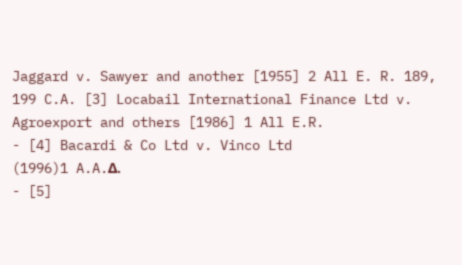Jaggard v. Sawyer and another [1955] 2 All E. R. 189, 199 C.A. [3] Locabail International Finance Ltd v. Agroexport and others [1986] 1 All E.R.
- [4] Bacardi & Co Ltd v. Vinco Ltd
(1996)1 A.A.Δ.
- [5]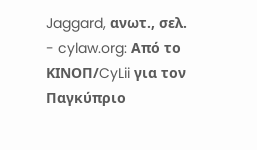Jaggard, ανωτ., σελ.
- cylaw.org: Από το ΚΙΝOΠ/CyLii για τον Παγκύπριο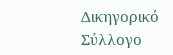Δικηγορικό Σύλλογο